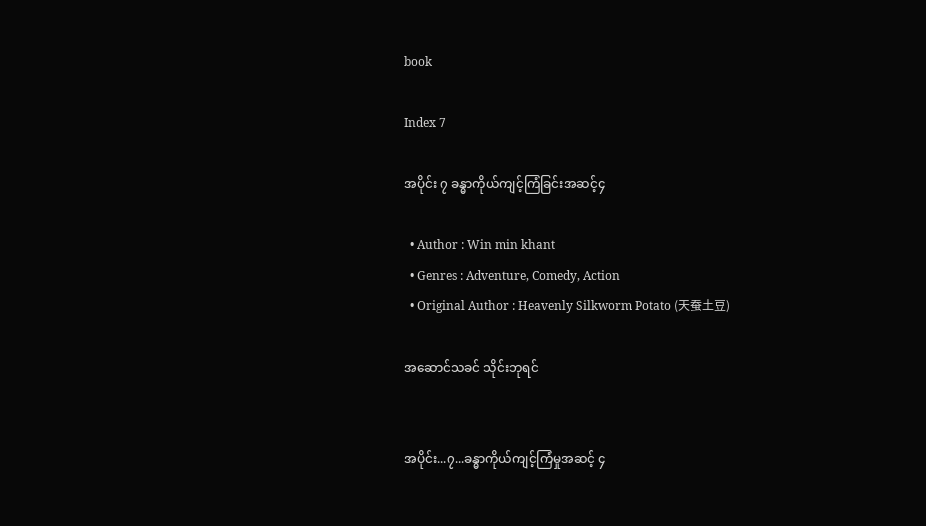book

Index 7

အပိုင်း ၇ ခန္ဓာကိုယ်ကျင့်ကြံခြင်းအဆင့်၄

  • Author : Win min khant
  • Genres : Adventure, Comedy, Action
  • Original Author : Heavenly Silkworm Potato (天蚕土豆)

အဆောင်သခင် သိုင်းဘုရင်


အပိုင်း...၇...ခန္ဓာကိုယ်ကျင့်ကြံမှုအဆင့် ၄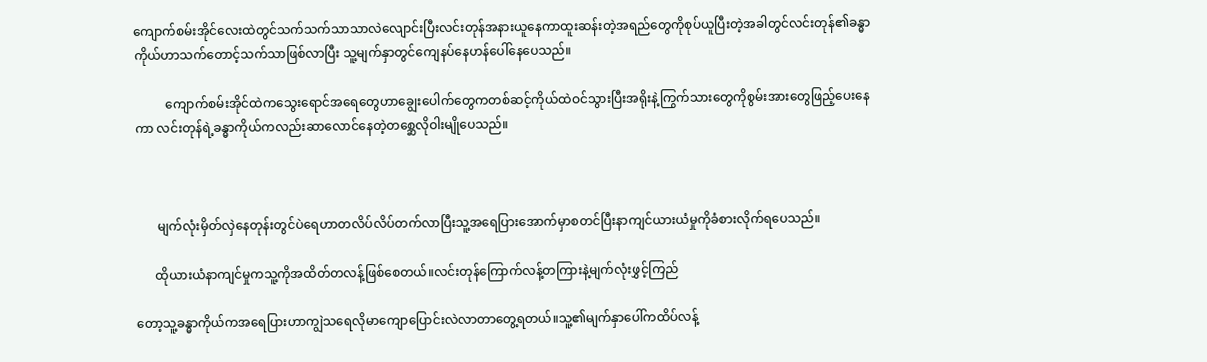ကျောက်စမ်းအိုင်လေးထဲတွင်သက်သက်သာသာလဲလျောင်းပြီးလင်းတုန်အနားယူနေကာထူးဆန်းတဲ့အရည်တွေကိုစုပ်ယူပြီးတဲ့အခါတွင်လင်းတုန်၏ခန္ဓာကိုယ်ဟာသက်တောင့်သက်သာဖြစ်လာပြီး သူ့မျက်နှာတွင်ကျေနပ်နေဟန်ပေါ်နေပေသည်။

          ကျောက်စမ်းအိုင်ထဲကသွေးရောင်အရေတွေဟာချွေးပေါက်တွေကတစ်ဆင့်ကိုယ်ထဲဝင်သွားပြီးအရိုးနဲ့ကြွက်သားတွေကိုစွမ်းအားတွေဖြည့်ပေးနေကာ လင်းတုန်ရဲ့ခန္ဓာကိုယ်ကလည်းဆာလောင်နေတဲ့တစ္ဆေလိုဝါးမျိုပေသည်။



       မျက်လုံးမှိတ်လှဲနေတုန်းတွင်ပဲရေဟာတလိပ်လိပ်တက်လာပြီးသူ့အရေပြားအောက်မှာစတင်ပြီးနာကျင်ယားယံမှုကိုခံစားလိုက်ရပေသည်။

      ထိုယားယံနာကျင်မှုကသူ့ကိုအထိတ်တလန့်ဖြစ်စေတယ်။လင်းတုန်ကြောက်လန့်တကြားနဲ့မျက်လုံးဖွှင့်ကြည်

တော့သူ့ခန္ဓာကိုယ်ကအရေပြားဟာကျွဲသရေလိုမာကျောပြောင်းလဲလာတာတွေ့ရတယ်။သူ့၏မျက်နှာပေါ်ကထိပ်လန့်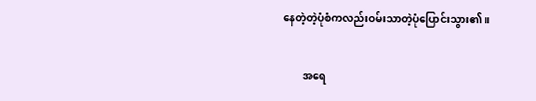နေတဲ့တဲ့ပုံစံကလည်းဝမ်းသာတဲ့ပုံပြောင်းသွား၏။

        အရေ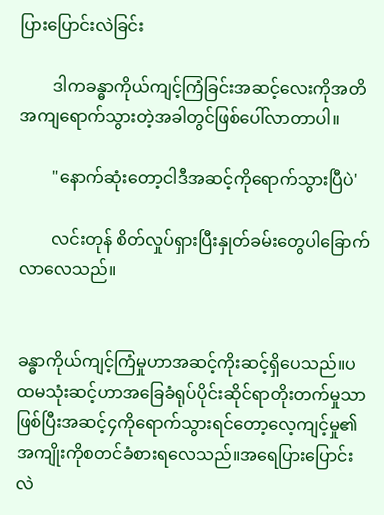ပြားပြောင်းလဲခြင်း

        ဒါကခန္ဓာကိုယ်ကျင့်ကြံခြင်းအဆင့်လေးကိုအတိအကျရောက်သွားတဲ့အခါတွင်ဖြစ်ပေါ်လာတာပါ။

        "နောက်ဆုံးတော့ငါဒီအဆင့်ကိုရောက်သွားပြီပဲ'

        လင်းတုန် စိတ်လှုပ်ရှားပြီးနှုတ်ခမ်းတွေပါခြောက်လာလေသည်။


ခန္ဓာကိုယ်ကျင့်ကြံမှုဟာအဆင့်ကိုးဆင့်ရှိပေသည်။ပထမသုံးဆင့်ဟာအခြေခံရုပ်ပိုင်းဆိုင်ရာတိုးတက်မှုသာဖြစ်ပြီးအဆင့်၄ကိုရောက်သွားရင်တော့လေ့ကျင့်မှု၏အကျိုးကိုစတင်ခံစားရလေသည်။အရေပြားပြောင်းလဲ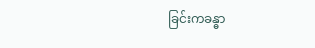ခြင်းကခန္ဓာ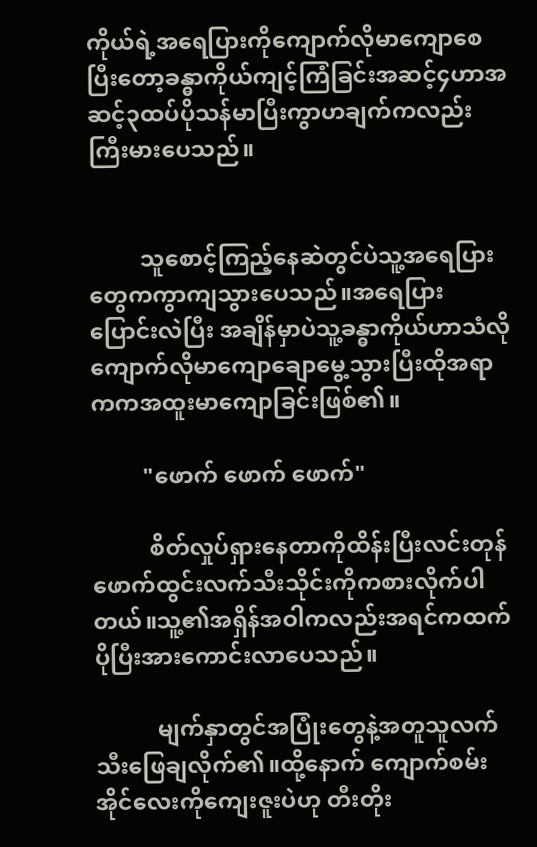ကိုယ်ရဲ့အရေပြားကိုကျောက်လိုမာကျောစေပြီးတော့ခန္ဓာကိုယ်ကျင့်ကြံခြင်းအဆင့်၄ဟာအဆင့်၃ထပ်ပိုသန်မာပြီးကွာဟချက်ကလည်းကြီးမားပေသည်။


         သူစောင့်ကြည့်နေဆဲတွင်ပဲသူ့အရေပြားတွေကကွာကျသွားပေသည်။အရေပြားပြောင်းလဲပြီး အချိန်မှာပဲသူ့ခန္ဓာကိုယ်ဟာသံလိုကျောက်လိုမာကျောချောမွေ့သွားပြီးထိုအရာကကအထူးမာကျောခြင်းဖြစ်၏။

         "ဖောက် ဖောက် ဖောက်"

          စိတ်လှုပ်ရှားနေတာကိုထိန်းပြီးလင်းတုန်ဖောက်ထွင်းလက်သီးသိုင်းကိုကစားလိုက်ပါတယ်။သူ့၏အရှိန်အဝါကလည်းအရင်ကထက်ပိုပြီးအားကောင်းလာပေသည်။

           မျက်နှာတွင်အပြုံးတွေနဲ့အတူသူလက်သီးဖြေချလိုက်၏။ထို့နောက် ကျောက်စမ်းအိုင်လေးကိုကျေးဇူးပဲဟု တီးတိုး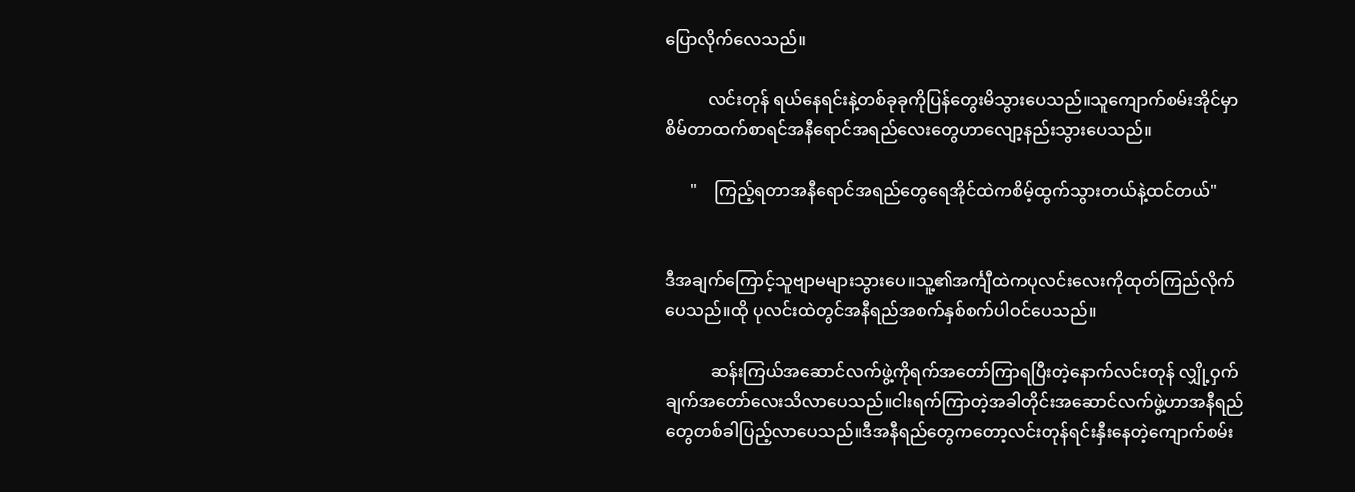ပြောလိုက်လေသည်။

          လင်းတုန် ရယ်နေရင်းနဲ့တစ်ခုခုကိုပြန်တွေးမိသွားပေသည်။သူကျောက်စမ်းအိုင်မှာစိမ်တာထက်စာရင်အနီရောင်အရည်လေးတွေဟာလျော့နည်းသွားပေသည်။

      "    ကြည့်ရတာအနီရောင်အရည်တွေရေအိုင်ထဲကစိမ့်ထွက်သွားတယ်နဲ့ထင်တယ်"


ဒီအချက်ကြောင့်သူဗျာမများသွားပေ။သူ့၏အင်္ကျီထဲကပုလင်းလေးကိုထုတ်ကြည်လိုက်ပေသည်။ထို ပုလင်းထဲတွင်အနီရည်အစက်နှစ်စက်ပါဝင်ပေသည်။

           ဆန်းကြယ်အဆောင်လက်ဖွဲ့ကိုရက်အတော်ကြာရပြီးတဲ့နောက်လင်းတုန် လျှို့ဝှက်ချက်အတော်လေးသိလာပေသည်။ငါးရက်ကြာတဲ့အခါတိုင်းအဆောင်လက်ဖွဲ့ဟာအနီရည်တွေတစ်ခါပြည့်လာပေသည်။ဒီအနီရည်တွေကတော့လင်းတုန်ရင်းနှီးနေတဲ့ကျောက်စမ်း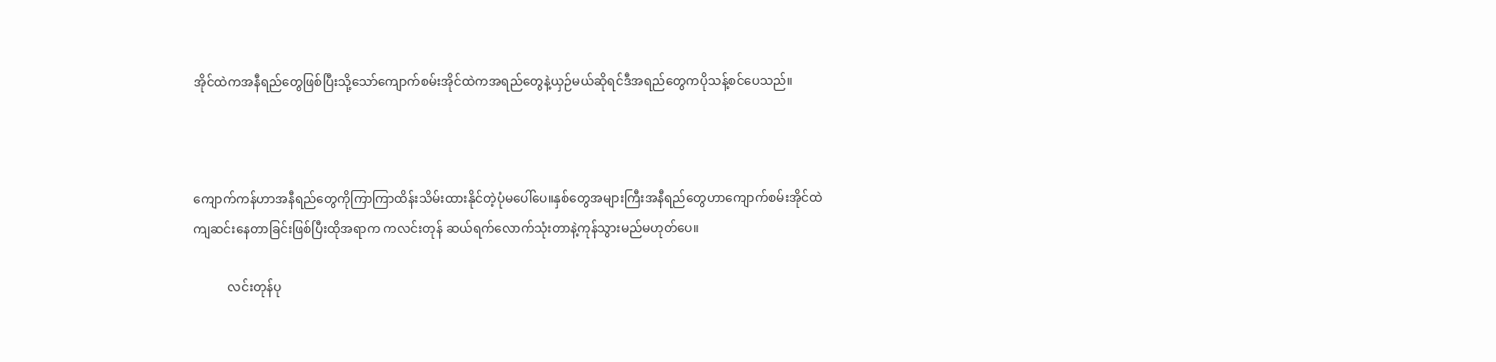အိုင်ထဲကအနီရည်တွေဖြစ်ပြီးသို့သော်ကျောက်စမ်းအိုင်ထဲကအရည်တွေနဲ့ယှဉ်မယ်ဆိုရင်ဒီအရည်တွေကပိုသန့်စင်ပေသည်။



ကျောက်ကန်ဟာအနီရည်တွေကိုကြာကြာထိန်းသိမ်းထားနိုင်တဲ့ပုံမပေါ်ပေ။နှစ်တွေအများကြီးအနီရည်တွေဟာကျောက်စမ်းအိုင်ထဲကျဆင်းနေတာခြင်းဖြစ်ပြီးထိုအရာက ကလင်းတုန် ဆယ်ရက်လောက်သုံးတာနဲ့ကုန်သွားမည်မဟုတ်ပေ။

           လင်းတုန်ပု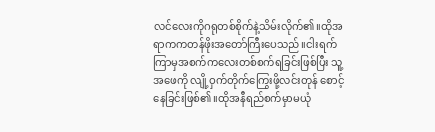လင်လေးကိုဂရုတစ်စိုက်နဲ့သိမ်းလိုက်၏။ထိုအရာကကတန်ဖိုးအတော်ကြီးပေသည်။ငါးရက်ကြာမှအစက်ကလေးတစ်စက်ရခြင်းဖြစ်ပြီး သူ့အဖေကို လျို့ဝှက်တိုက်ကြွေးဖို့လင်းတုန် စောင့်နေခြင်းဖြစ်၏။ထိုအနီရည်စက်မှာမယုံ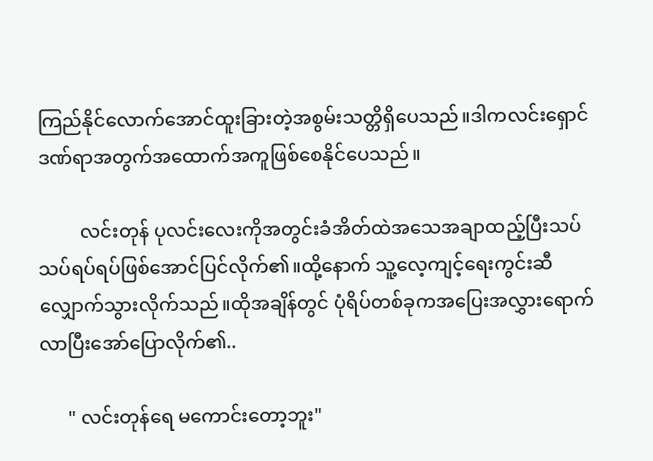ကြည်နိုင်လောက်အောင်ထူးခြားတဲ့အစွမ်းသတ္တိရှိပေသည်။ဒါကလင်းရှောင်ဒဏ်ရာအတွက်အထောက်အကူဖြစ်စေနိုင်ပေသည်။

         လင်းတုန် ပုလင်းလေးကိုအတွင်းခံအိတ်ထဲအသေအချာထည့်ပြီးသပ်သပ်ရပ်ရပ်ဖြစ်အောင်ပြင်လိုက်၏။ထို့နောက် သူ့လေ့ကျင့်ရေးကွင်းဆီလျှောက်သွားလိုက်သည်။ထိုအချိန်တွင် ပုံရိပ်တစ်ခုကအပြေးအလွှားရောက်လာပြီးအော်ပြောလိုက်၏..

      " လင်းတုန်ရေ မကောင်းတော့ဘူး"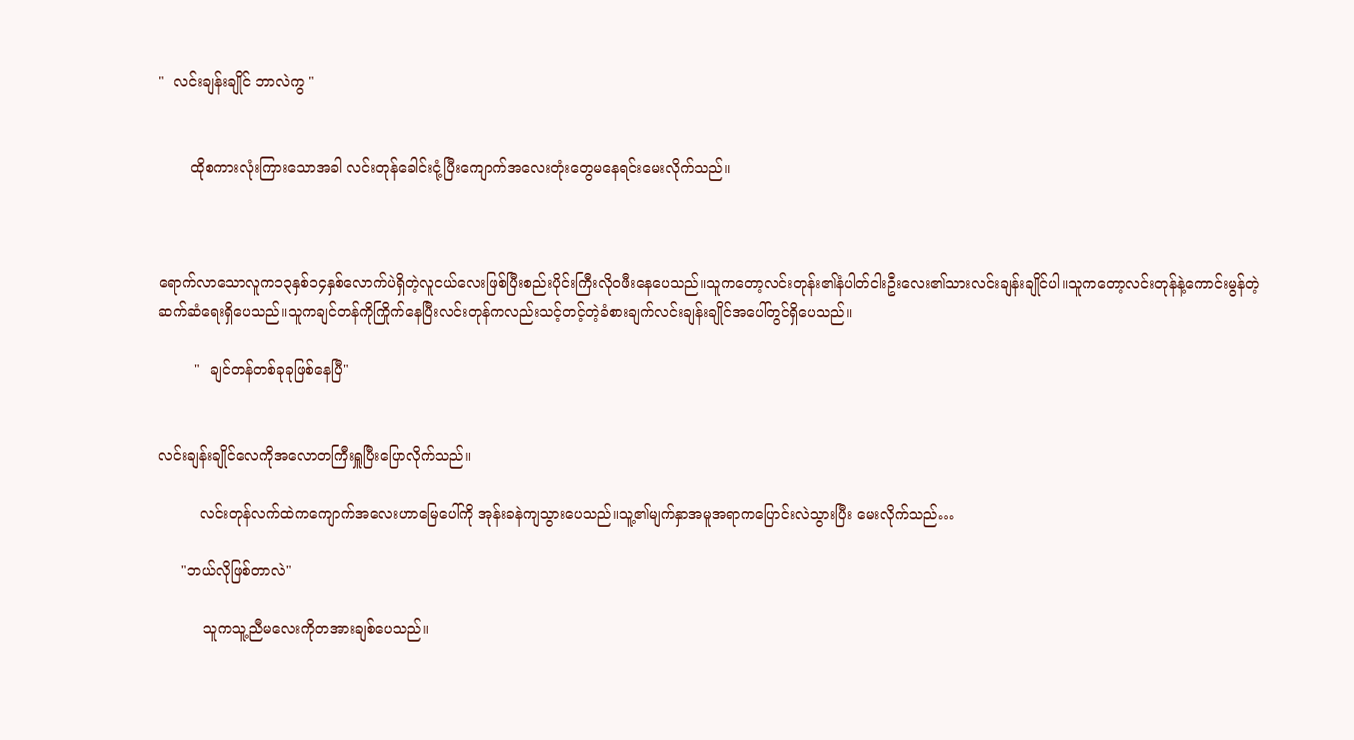"  လင်းချန်းချိုင် ဘာလဲကွ "


       ထိုစကားလုံးကြားသောအခါ လင်းတုန်ခေါင်းငုံ့ပြီးကျောက်အလေးတုံးတွေမနေရင်းမေးလိုက်သည်။



ရောက်လာသောလူက၁၃နှစ်၁၄နှစ်လောက်ပဲရှိတဲ့လူငယ်လေးဖြစ်ပြီးစည်းပိုင်းကြီးလိုဝဖီးနေပေသည်။သူကတော့လင်းတုန်း၏နံပါတ်ငါးဦးလေး၏သားလင်းချန်းချိုင်ပါ။သူကတော့လင်းတုန်နဲ့ကောင်းမွန်တဲ့ဆက်ဆံရေးရှိပေသည်။သူကချင်တန်ကိုကြိုက်နေပြီးလင်းတုန်ကလည်းသင့်တင့်တဲ့ခံစားချက်လင်းချန်းချိုင်အပေါ်တွင်ရှိပေသည်။

        "  ချင်တန်တစ်ခုခုဖြစ်နေပြီ"


လင်းချန်းချိုင်လေကိုအလောတကြီးရှူပြီးပြောလိုက်သည်။

         လင်းတုန်လက်ထဲကကျောက်အလေးဟာမြေပေါ်ကို အုန်းခနဲကျသွားပေသည်။သူ့၏မျက်နှာအမူအရာကပြောင်းလဲသွားပြီး မေးလိုက်သည်…

     "ဘယ်လိုဖြစ်တာလဲ"

          သူကသူ့ညီမလေးကိုတအားချစ်ပေသည်။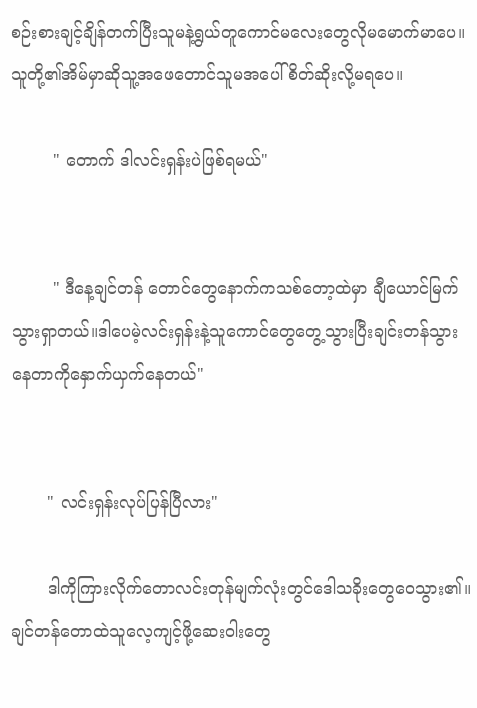စဉ်းစားချင့်ချိန်တက်ပြီးသူမနဲ့ရွယ်တူကောင်မလေးတွေလိုမမောက်မာပေ။သူတို့၏အိမ်မှာဆိုသူ့အဖေတောင်သူမအပေါ်စိတ်ဆိုးလို့မရပေ။

        " တောက် ဒါလင်းရှန်းပဲဖြစ်ရမယ်"


        " ဒီနေ့ချင်တန် တောင်တွေနောက်ကသစ်တော့ထဲမှာ ချီယောင်မြက်သွားရှာတယ်။ဒါပေမဲ့လင်းရှန်းနဲ့သူကောင်တွေတွေ့သွားပြီးချင်းတန်သွားနေတာကိုနှောက်ယှက်နေတယ်"


       " လင်းရှန်းလုပ်ပြန်ပြီလား"

       ဒါကိုကြားလိုက်တောလင်းတုန်မျက်လုံးတွင်ဒေါသခိုးတွေဝေသွား၏။ချင်တန်တောထဲသူလေ့ကျင့်ဖို့ဆေးဝါးတွေ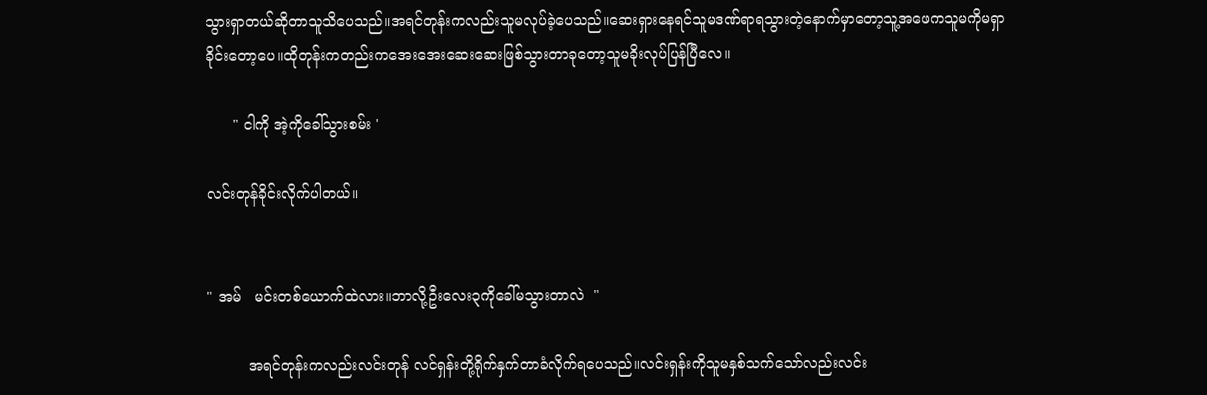သွားရှာတယ်ဆိုတာသူသိပေသည်။အရင်တုန်းကလည်းသူမလုပ်ခဲ့ပေသည်။ဆေးရှားနေရင်သူမဒဏ်ရာရသွားတဲ့နောက်မှာတော့သူ့အဖေကသူမကိုမရှာခိုင်းတော့ပေ။ထိုတုန်းကတည်းကအေးအေးဆေးဆေးဖြစ်သွားတာခုတော့သူမခိုးလုပ်ပြန်ပြီလေ။

      " ငါကို အဲ့ကိုခေါ်သွားစမ်း '

လင်းတုန်ခိုင်းလိုက်ပါတယ်။


" အမ်   မင်းတစ်ယောက်ထဲလား။ဘာလို့ဦးလေး၃ကိုခေါ်မသွားတာလဲ  "

         အရင်တုန်းကလည်းလင်းတုန် လင်ရှန်းတို့ရိုက်နှက်တာခံလိုက်ရပေသည်။လင်းရှန်းကိုသူမနှစ်သက်သော်လည်းလင်း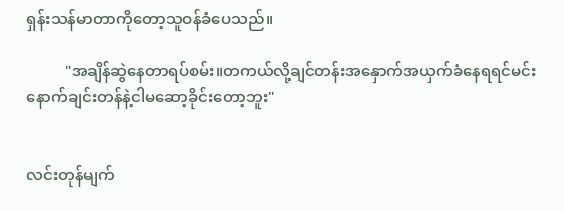ရှန်းသန်မာတာကိုတော့သူဝန်ခံပေသည်။

          "အချိန်ဆွဲနေတာရပ်စမ်း။တကယ်လို့ချင်တန်းအနှောက်အယှက်ခံနေရရင်မင်းနောက်ချင်းတန်နဲ့ငါမဆော့ခိုင်းတော့ဘူး"


လင်းတုန်မျက်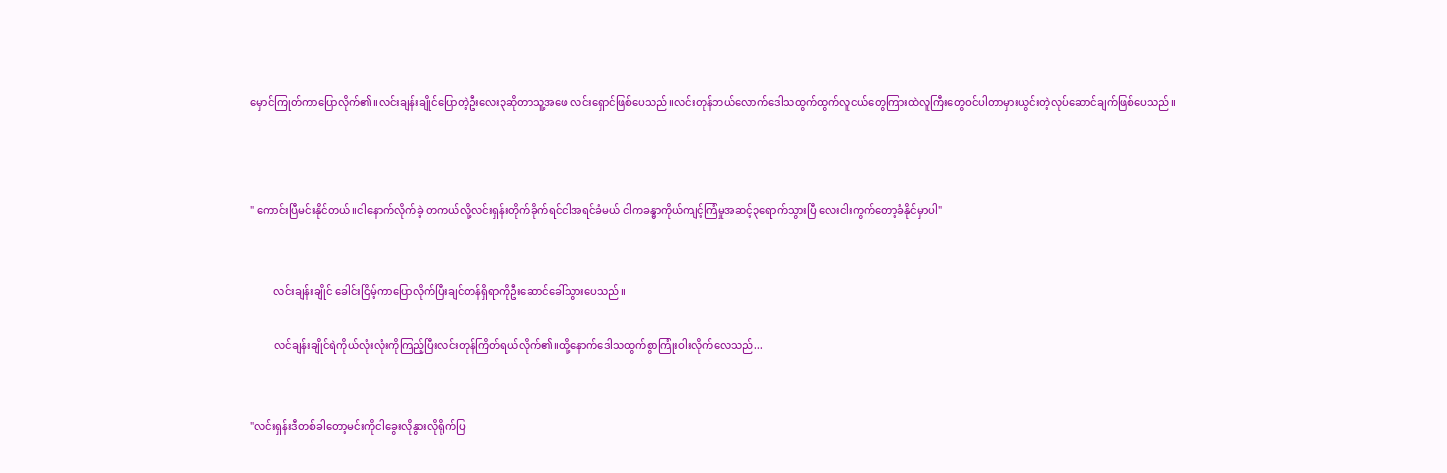မှောင်ကြုတ်ကာပြောလိုက်၏။လင်းချန်းချိုင်ပြောတဲ့ဦးလေး၃ဆိုတာသူ့အဖေ လင်းရှောင်ဖြစ်ပေသည်။လင်းတုန်ဘယ်လောက်ဒေါသထွက်ထွက်လူငယ်တွေကြားထဲလူကြီးတွေဝင်ပါတာမှားယွင်းတဲ့လုပ်ဆောင်ချက်ဖြစ်ပေသည်။



" ကောင်းပြီမင်းနိုင်တယ်။ငါနောက်လိုက်ခဲ့ တကယ်လို့လင်းရှန်းတိုက်ခိုက်ရင်ငါအရင်ခံမယ် ငါကခန္ဓာကိုယ်ကျင့်ကြံမှုအဆင့်၃ရောက်သွားပြီ လေးငါးကွက်တော့ခံနိုင်မှာပါ"


         လင်းချန်းချိုင် ခေါင်းငြိမ့်ကာပြောလိုက်ပြီးချင်တန်ရှိရာကိုဦးဆောင်ခေါ်သွားပေသည်။

         လင်ချန်းချိုင်ရဲကိုယ်လုံးလုံးကိုကြည့်ပြီးလင်းတုန်ကြိတ်ရယ်လိုက်၏။ထို့နောက်ဒေါသထွက်စွာကြုံးဝါးလိုက်လေသည်...


"လင်းရှန်းဒီတစ်ခါတော့မင်းကိုငါခွေးလိုနွားလိုရိုက်ပြ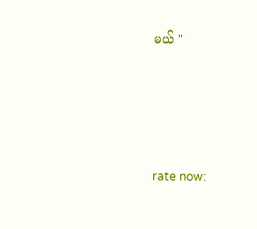မယ် "






rate now: